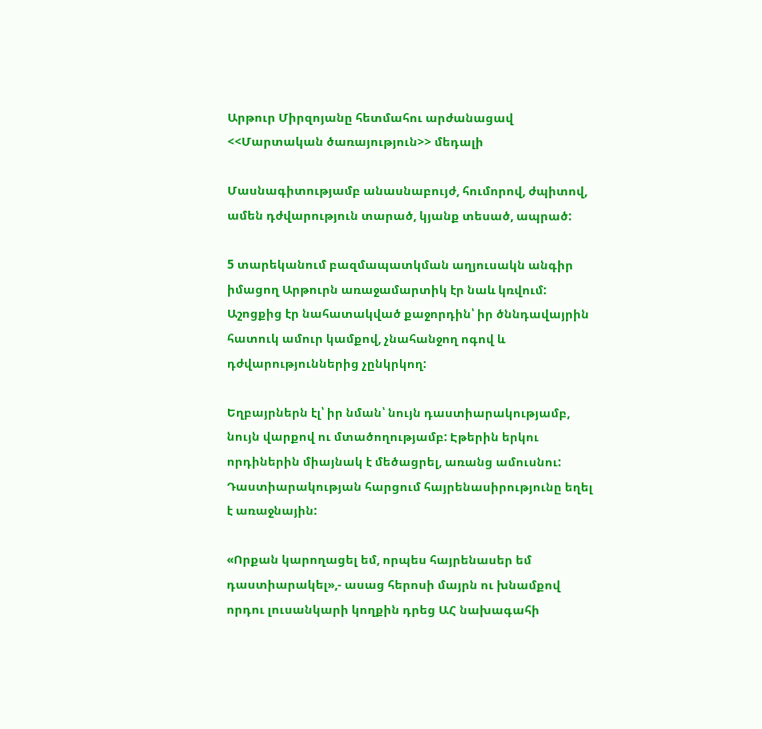Արթուր Միրզոյանը հետմահու արժանացավ <<Մարտական ծառայություն>> մեդալի

Մասնագիտությամբ անասնաբույժ, հումորով, ժպիտով, ամեն դժվարություն տարած, կյանք տեսած, ապրած:

5 տարեկանում բազմապատկման աղյուսակն անգիր իմացող Արթուրն առաջամարտիկ էր նաև կռվում: Աշոցքից էր նահատակված քաջորդին՝ իր ծննդավայրին հատուկ ամուր կամքով, չնահանջող ոգով և դժվարություններից չընկրկող:

Եղբայրներն էլ՝ իր նման՝ նույն դաստիարակությամբ, նույն վարքով ու մտածողությամբ: Էթերին երկու որդիներին միայնակ է մեծացրել, առանց ամուսնու: Դաստիարակության հարցում հայրենասիրությունը եղել է առաջնային:

«Որքան կարողացել եմ, որպես հայրենասեր եմ դաստիարակել»,- ասաց հերոսի մայրն ու խնամքով որդու լուսանկարի կողքին դրեց ԱՀ նախագահի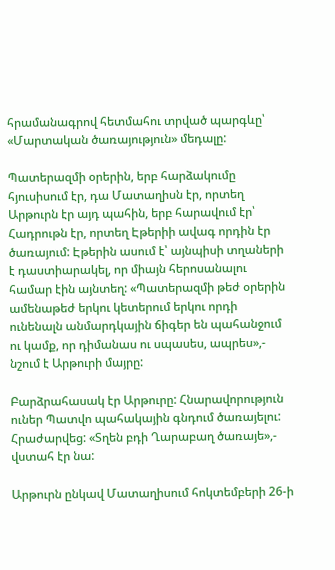հրամանագրով հետմահու տրված պարգևը՝ «Մարտական ծառայություն» մեդալը:

Պատերազմի օրերին, երբ հարձակումը հյուսիսում էր, դա Մատաղիսն էր, որտեղ Արթուրն էր այդ պահին, երբ հարավում էր՝ Հադրութն էր, որտեղ Էթերիի ավագ որդին էր ծառայում: Էթերին ասում է՝ այնպիսի տղաների է դաստիարակել, որ միայն հերոսանալու համար էին այնտեղ: «Պատերազմի թեժ օրերին ամենաթեժ երկու կետերում երկու որդի ունենալն անմարդկային ճիգեր են պահանջում ու կամք, որ դիմանաս ու սպասես, ապրես»,- նշում է Արթուրի մայրը:

Բարձրահասակ էր Արթուրը: Հնարավորություն ուներ Պատվո պահակային գնդում ծառայելու: Հրաժարվեց: «Տղեն բդի Ղարաբաղ ծառայե»,- վստահ էր նա:

Արթուրն ընկավ Մատաղիսում հոկտեմբերի 26-ի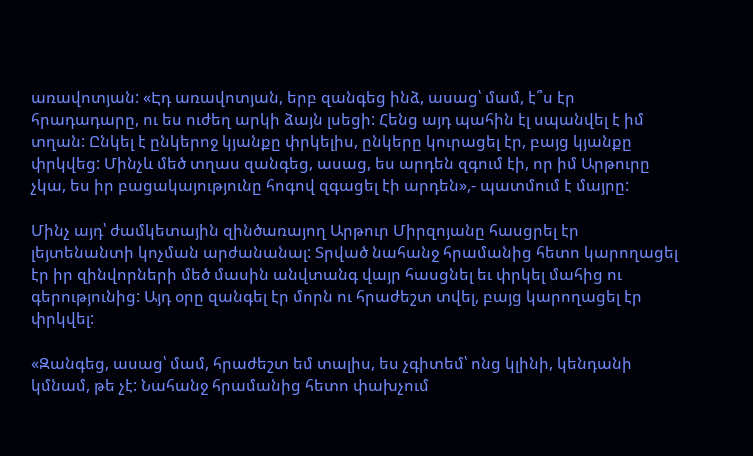առավոտյան: «Էդ առավոտյան, երբ զանգեց ինձ, ասաց՝ մամ, է՞ս էր հրադադարը, ու ես ուժեղ արկի ձայն լսեցի: Հենց այդ պահին էլ սպանվել է իմ տղան: Ընկել է ընկերոջ կյանքը փրկելիս, ընկերը կուրացել էր, բայց կյանքը փրկվեց: Մինչև մեծ տղաս զանգեց, ասաց, ես արդեն զգում էի, որ իմ Արթուրը չկա, ես իր բացակայությունը հոգով զգացել էի արդեն»,- պատմում է մայրը:

Մինչ այդ՝ ժամկետային զինծառայող Արթուր Միրզոյանը հասցրել էր լեյտենանտի կոչման արժանանալ: Տրված նահանջ հրամանից հետո կարողացել էր իր զինվորների մեծ մասին անվտանգ վայր հասցնել եւ փրկել մահից ու գերությունից: Այդ օրը զանգել էր մորն ու հրաժեշտ տվել, բայց կարողացել էր փրկվել:

«Զանգեց, ասաց՝ մամ, հրաժեշտ եմ տալիս, ես չգիտեմ՝ ոնց կլինի, կենդանի կմնամ, թե չէ: Նահանջ հրամանից հետո փախչում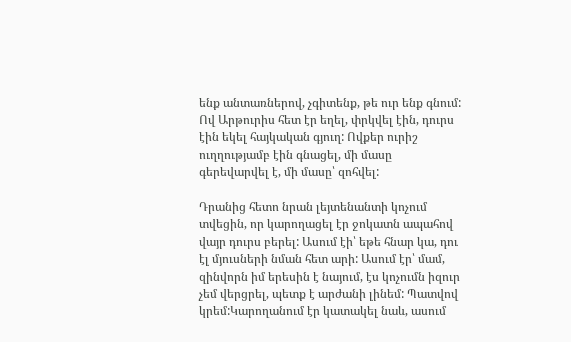ենք անտառներով, չգիտենք, թե ուր ենք գնում: Ով Արթուրիս հետ էր եղել, փրկվել էին, դուրս էին եկել հայկական գյուղ: Ովքեր ուրիշ ուղղությամբ էին գնացել, մի մասը գերեվարվել է, մի մասը՝ զոհվել:

Դրանից հետո նրան լեյտենանտի կոչում տվեցին, որ կարողացել էր ջոկատն ապահով վայր դուրս բերել: Ասում էի՝ եթե հնար կա, դու էլ մյուսների նման հետ արի: Ասում էր՝ մամ, զինվորն իմ երեսին է նայում, էս կոչումն իզուր չեմ վերցրել, պետք է արժանի լինեմ: Պատվով կրեմ:Կարողանում էր կատակել նաև, ասում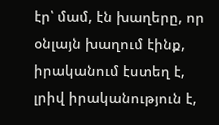էր՝ մամ, էն խաղերը, որ օնլայն խաղում էինք, իրականում էստեղ է, լրիվ իրականություն է,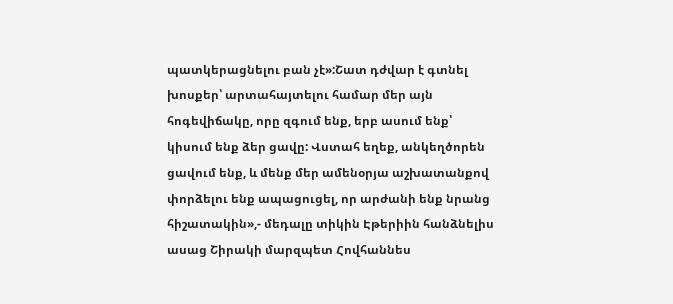պատկերացնելու բան չէ»:Շատ դժվար է գտնել խոսքեր՝ արտահայտելու համար մեր այն հոգեվիճակը, որը զգում ենք, երբ ասում ենք՝ կիսում ենք ձեր ցավը: Վստահ եղեք, անկեղծորեն ցավում ենք, և մենք մեր ամենօրյա աշխատանքով փորձելու ենք ապացուցել, որ արժանի ենք նրանց հիշատակին»,- մեդալը տիկին Էթերիին հանձնելիս ասաց Շիրակի մարզպետ Հովհաննես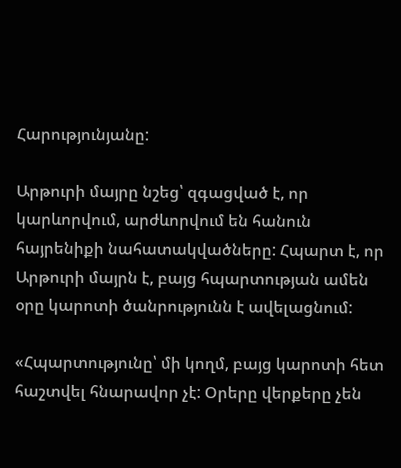Հարությունյանը:

Արթուրի մայրը նշեց՝ զգացված է, որ կարևորվում, արժևորվում են հանուն հայրենիքի նահատակվածները: Հպարտ է, որ Արթուրի մայրն է, բայց հպարտության ամեն օրը կարոտի ծանրությունն է ավելացնում:

«Հպարտությունը՝ մի կողմ, բայց կարոտի հետ հաշտվել հնարավոր չէ: Օրերը վերքերը չեն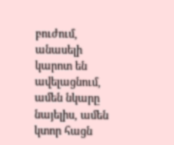բուժում, անասելի կարոտ են ավելացնում, ամեն նկարը նայելիս, ամեն կտոր հացն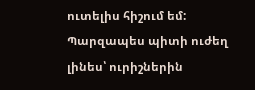ուտելիս հիշում եմ: Պարզապես պիտի ուժեղ լինես՝ ուրիշներին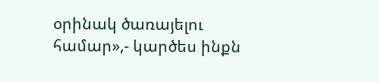օրինակ ծառայելու համար»,- կարծես ինքն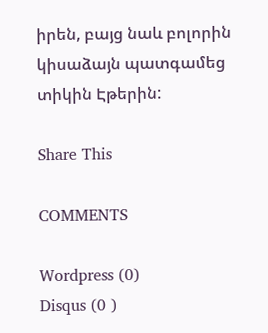իրեն, բայց նաև բոլորին կիսաձայն պատգամեց տիկին Էթերին:

Share This

COMMENTS

Wordpress (0)
Disqus (0 )